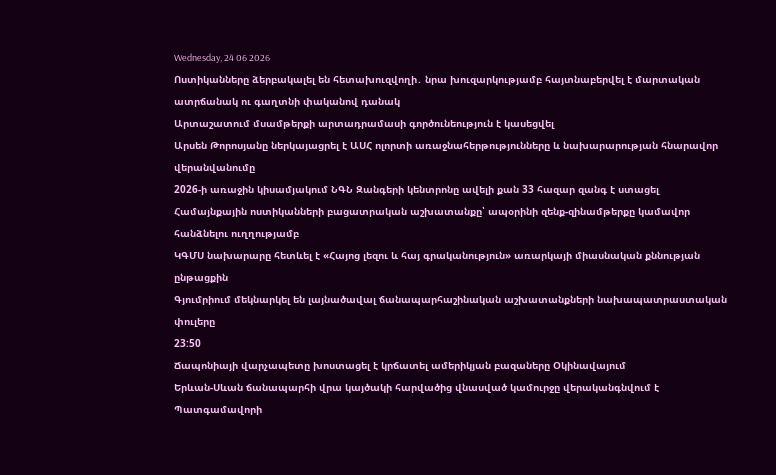Wednesday, 24 06 2026
Ոստիկանները ձերբակալել են հետախուզվողի․ նրա խուզարկությամբ հայտնաբերվել է մարտական ատրճանակ ու գաղտնի փականով դանակ
Արտաշատում մսամթերքի արտադրամասի գործունեություն է կասեցվել
Արսեն Թորոսյանը ներկայացրել է ԱՍՀ ոլորտի առաջնահերթությունները և նախարարության հնարավոր վերանվանումը
2026-ի առաջին կիսամյակում ՆԳՆ Զանգերի կենտրոնը ավելի քան 33 հազար զանգ է ստացել
Համայնքային ոստիկանների բացատրական աշխատանքը՝ ապօրինի զենք-զինամթերքը կամավոր հանձնելու ուղղությամբ
ԿԳՄՍ նախարարը հետևել է «Հայոց լեզու և հայ գրականություն» առարկայի միասնական քննության ընթացքին
Գյումրիում մեկնարկել են լայնածավալ ճանապարհաշինական աշխատանքների նախապատրաստական փուլերը
23:50
Ճապոնիայի վարչապետը խոստացել է կրճատել ամերիկյան բազաները Օկինավայում
Երևան-Սևան ճանապարհի վրա կայծակի հարվածից վնասված կամուրջը վերականգնվում է
Պատգամավորի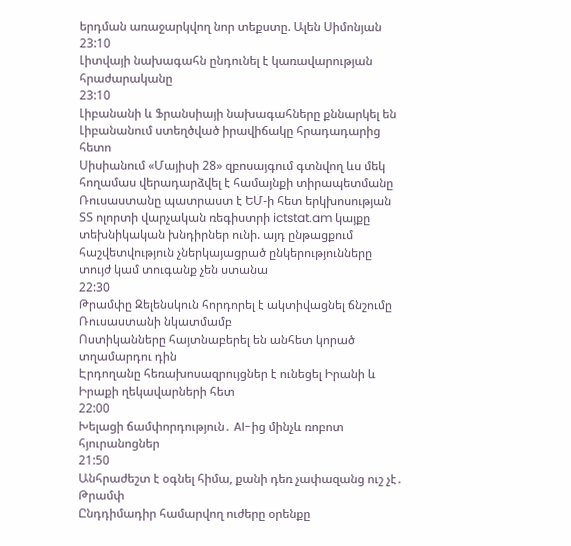երդման առաջարկվող նոր տեքստը. Ալեն Սիմոնյան
23:10
Լիտվայի նախագահն ընդունել է կառավարության հրաժարականը
23:10
Լիբանանի և Ֆրանսիայի նախագահները քննարկել են Լիբանանում ստեղծված իրավիճակը հրադադարից հետո
Սիսիանում «Մայիսի 28» զբոսայգում գտնվող ևս մեկ հողամաս վերադարձվել է համայնքի տիրապետմանը
Ռուսաստանը պատրաստ է ԵՄ-ի հետ երկխոսության
ՏՏ ոլորտի վարչական ռեգիստրի ictstat.am կայքը տեխնիկական խնդիրներ ունի. այդ ընթացքում հաշվետվություն չներկայացրած ընկերությունները տույժ կամ տուգանք չեն ստանա
22:30
Թրամփը Զելենսկուն հորդորել է ակտիվացնել ճնշումը Ռուսաստանի նկատմամբ
Ոստիկանները հայտնաբերել են անհետ կորած տղամարդու դին
Էրդողանը հեռախոսազրույցներ է ունեցել Իրանի և Իրաքի ղեկավարների հետ
22:00
Խելացի ճամփորդություն․ AI-ից մինչև ռոբոտ հյուրանոցներ
21:50
Անհրաժեշտ է օգնել հիմա, քանի դեռ չափազանց ուշ չէ․ Թրամփ
Ընդդիմադիր համարվող ուժերը օրենքը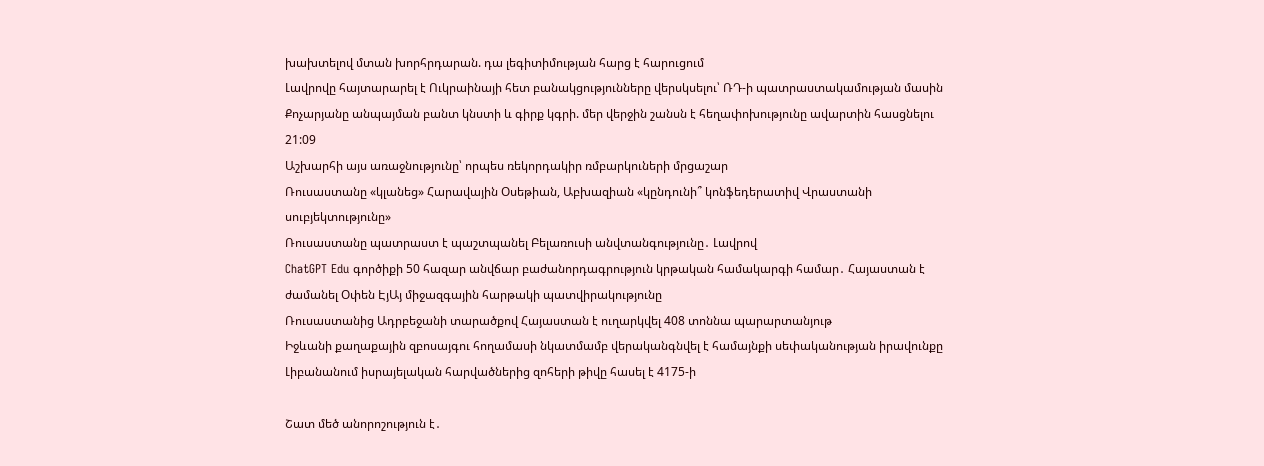խախտելով մտան խորհրդարան. դա լեգիտիմության հարց է հարուցում
Լավրովը հայտարարել է Ուկրաինայի հետ բանակցությունները վերսկսելու՝ ՌԴ-ի պատրաստակամության մասին
Քոչարյանը անպայման բանտ կնստի և գիրք կգրի. մեր վերջին շանսն է հեղափոխությունը ավարտին հասցնելու
21:09
Աշխարհի այս առաջնությունը՝ որպես ռեկորդակիր ռմբարկուների մրցաշար
Ռուսաստանը «կլանեց» Հարավային Օսեթիան, Աբխազիան «կընդունի՞ կոնֆեդերատիվ Վրաստանի սուբյեկտությունը»
Ռուսաստանը պատրաստ է պաշտպանել Բելառուսի անվտանգությունը․ Լավրով
ChatGPT Edu գործիքի 50 հազար անվճար բաժանորդագրություն կրթական համակարգի համար․ Հայաստան է ժամանել Օփեն ԷյԱյ միջազգային հարթակի պատվիրակությունը
Ռուսաստանից Ադրբեջանի տարածքով Հայաստան է ուղարկվել 408 տոննա պարարտանյութ
Իջևանի քաղաքային զբոսայգու հողամասի նկատմամբ վերականգնվել է համայնքի սեփականության իրավունքը
Լիբանանում իսրայելական հարվածներից զոհերի թիվը հասել է 4175-ի

Շատ մեծ անորոշություն է․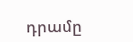դրամը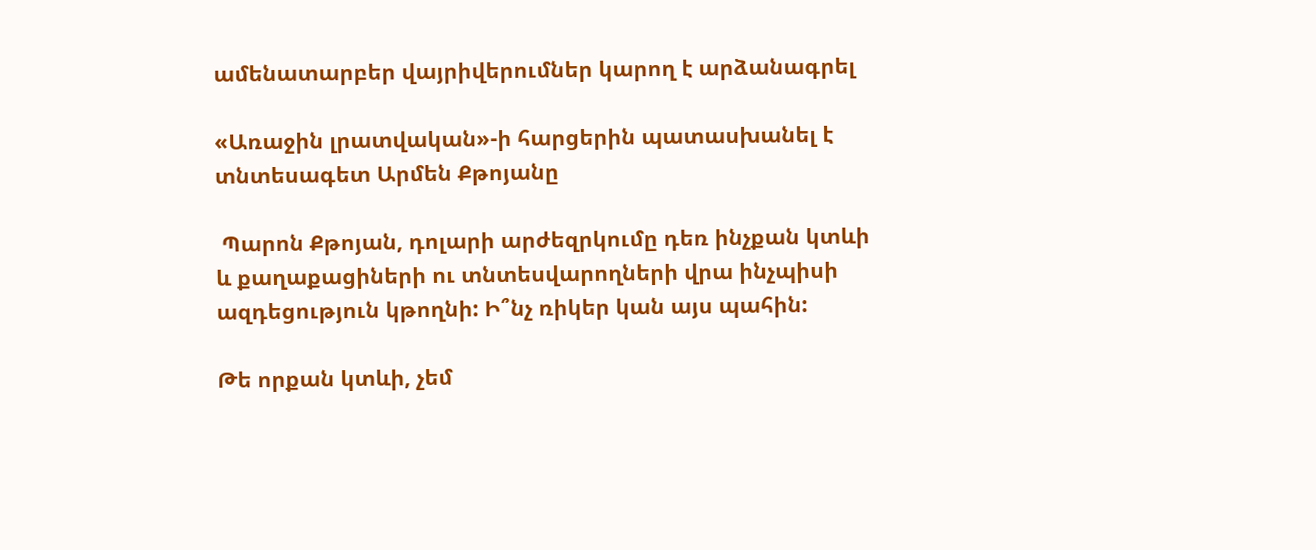ամենատարբեր վայրիվերումներ կարող է արձանագրել

«Առաջին լրատվական»-ի հարցերին պատասխանել է տնտեսագետ Արմեն Քթոյանը

 Պարոն Քթոյան, դոլարի արժեզրկումը դեռ ինչքան կտևի և քաղաքացիների ու տնտեսվարողների վրա ինչպիսի ազդեցություն կթողնի: Ի՞նչ ռիկեր կան այս պահին:

Թե որքան կտևի, չեմ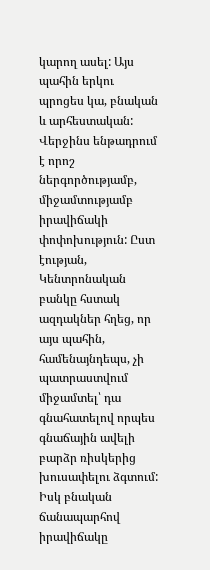կարող ասել: Այս պահին երկու պրոցես կա, բնական և արհեստական: Վերջինս ենթադրում է որոշ ներգործությամբ, միջամտությամբ  իրավիճակի փոփոխություն: Ըստ էության, Կենտրոնական բանկը հստակ ազդակներ հղեց, որ այս պահին, համենայնդեպս, չի պատրաստվում միջամտել՝ դա գնահատելով որպես գնաճային ավելի բարձր ռիսկերից խուսափելու ձգտում: Իսկ բնական ճանապարհով իրավիճակը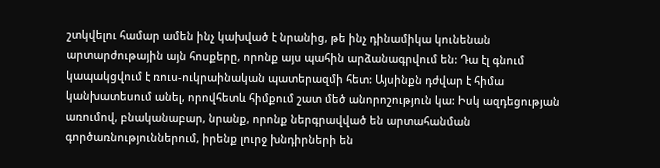շտկվելու համար ամեն ինչ կախված է նրանից, թե ինչ դինամիկա կունենան արտարժութային այն հոսքերը, որոնք այս պահին արձանագրվում են: Դա էլ գնում կապակցվում է ռուս-ուկրաինական պատերազմի հետ: Այսինքն դժվար է հիմա կանխատեսում անել, որովհետև հիմքում շատ մեծ անորոշություն կա: Իսկ ազդեցության առումով, բնականաբար, նրանք, որոնք ներգրավված են արտահանման գործառնություններում, իրենք լուրջ խնդիրների են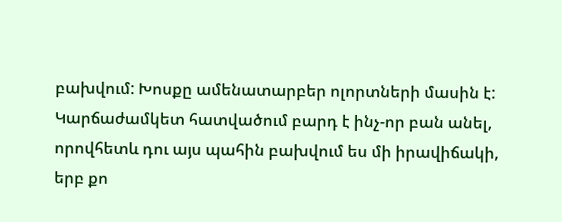բախվում: Խոսքը ամենատարբեր ոլորտների մասին է: Կարճաժամկետ հատվածում բարդ է ինչ-որ բան անել, որովհետև դու այս պահին բախվում ես մի իրավիճակի, երբ քո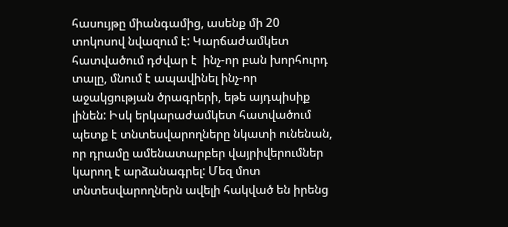հասույթը միանգամից, ասենք մի 20 տոկոսով նվազում է: Կարճաժամկետ հատվածում դժվար է  ինչ-որ բան խորհուրդ տալը, մնում է ապավինել ինչ-որ աջակցության ծրագրերի, եթե այդպիսիք լինեն: Իսկ երկարաժամկետ հատվածում պետք է տնտեսվարողները նկատի ունենան, որ դրամը ամենատարբեր վայրիվերումներ կարող է արձանագրել: Մեզ մոտ տնտեսվարողներն ավելի հակված են իրենց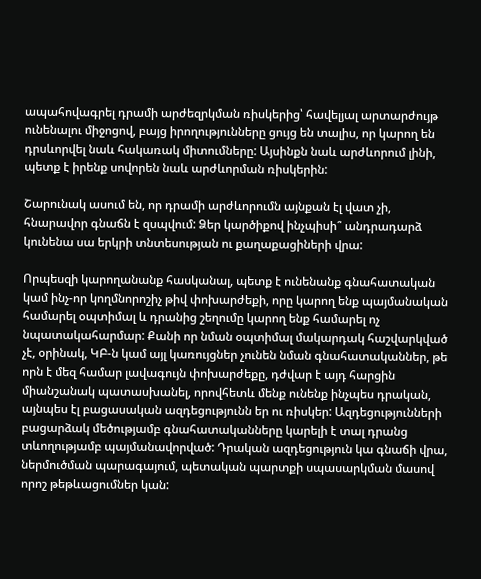ապահովագրել դրամի արժեզրկման ռիսկերից՝ հավելյալ արտարժույթ ունենալու միջոցով, բայց իրողությունները ցույց են տալիս, որ կարող են դրսևորվել նաև հակառակ միտումները: Այսինքն նաև արժևորում լինի, պետք է իրենք սովորեն նաև արժևորման ռիսկերին:

Շարունակ ասում են, որ դրամի արժևորումն այնքան էլ վատ չի, հնարավոր գնաճն է զսպվում: Ձեր կարծիքով ինչպիսի՞ անդրադարձ կունենա սա երկրի տնտեսության ու քաղաքացիների վրա:

Որպեսզի կարողանանք հասկանալ, պետք է ունենանք գնահատական կամ ինչ-որ կողմնորոշիչ թիվ փոխարժեքի, որը կարող ենք պայմանական համարել օպտիմալ և դրանից շեղումը կարող ենք համարել ոչ նպատակահարմար: Քանի որ նման օպտիմալ մակարդակ հաշվարկված չէ, օրինակ, ԿԲ-ն կամ այլ կառույցներ չունեն նման գնահատականներ, թե որն է մեզ համար լավագույն փոխարժեքը, դժվար է այդ հարցին միանշանակ պատասխանել, որովհետև մենք ունենք ինչպես դրական, այնպես էլ բացասական ազդեցությունն եր ու ռիսկեր: Ազդեցությունների բացարձակ մեծությամբ գնահատականները կարելի է տալ դրանց տևողությամբ պայմանավորված: Դրական ազդեցություն կա գնաճի վրա, ներմուծման պարագայում, պետական պարտքի սպասարկման մասով որոշ թեթևացումներ կան: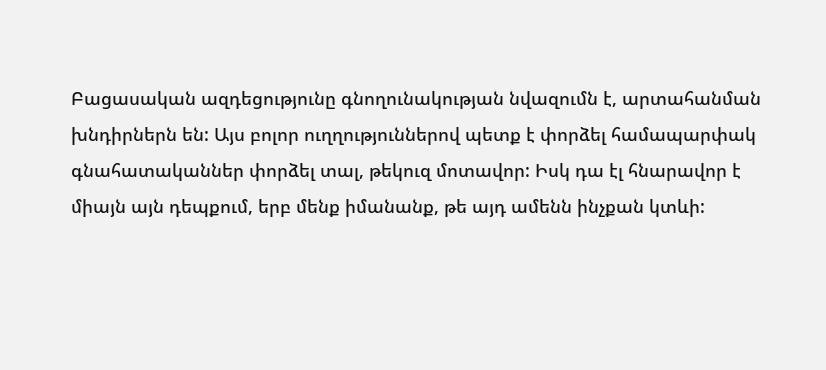Բացասական ազդեցությունը գնողունակության նվազումն է, արտահանման խնդիրներն են: Այս բոլոր ուղղություններով պետք է փորձել համապարփակ գնահատականներ փորձել տալ, թեկուզ մոտավոր: Իսկ դա էլ հնարավոր է միայն այն դեպքում, երբ մենք իմանանք, թե այդ ամենն ինչքան կտևի: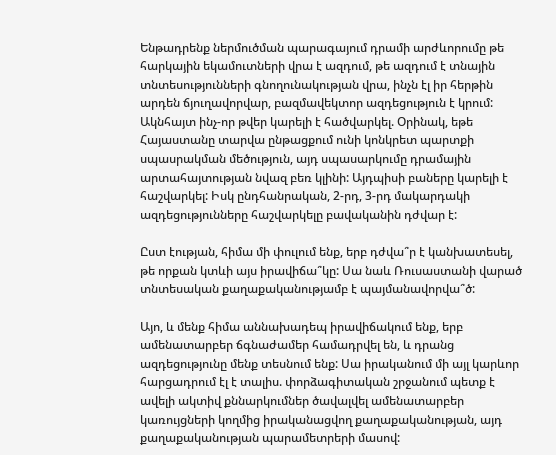Ենթադրենք ներմուծման պարագայում դրամի արժևորումը թե հարկային եկամուտների վրա է ազդում, թե ազդում է տնային տնտեսությունների գնողունակության վրա, ինչն էլ իր հերթին արդեն ճյուղավորվար, բազմավեկտոր ազդեցություն է կրում:
Ակնհայտ ինչ-որ թվեր կարելի է հածվարկել. Օրինակ, եթե Հայաստանը տարվա ընթացքում ունի կոնկրետ պարտքի սպասրակման մեծություն, այդ սպասարկումը դրամային արտահայտության նվազ բեռ կլինի: Այդպիսի բաները կարելի է հաշվարկել: Իսկ ընդհանրական, 2-րդ, 3-րդ մակարդակի ազդեցությունները հաշվարկելը բավականին դժվար է:

Ըստ էության, հիմա մի փուլում ենք, երբ դժվա՞ր է կանխատեսել, թե որքան կտևի այս իրավիճա՞կը: Սա նաև Ռուսաստանի վարած տնտեսական քաղաքականությամբ է պայմանավորվա՞ծ:

Այո, և մենք հիմա աննախադեպ իրավիճակում ենք, երբ ամենատարբեր ճգնաժամեր համադրվել են, և դրանց ազդեցությունը մենք տեսնում ենք: Սա իրականում մի այլ կարևոր հարցադրում էլ է տալիս. փորձագիտական շրջանում պետք է ավելի ակտիվ քննարկումներ ծավալվել ամենատարբեր կառույցների կողմից իրականացվող քաղաքականության, այդ քաղաքականության պարամետրերի մասով: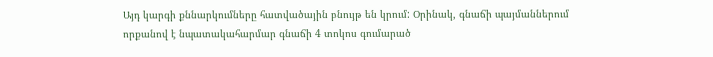Այդ կարգի քննարկումները հատվածային բնույթ են կրում: Օրինակ, գնաճի պայմաններում որքանով է նպատակահարմար գնաճի 4 տոկոս գումարած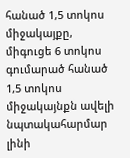հանած 1,5 տոկոս  միջակայքը, միգուցե 6 տոկոս գումարած հանած 1,5 տոկոս միջակայնքն ավելի նպտակահարմար լինի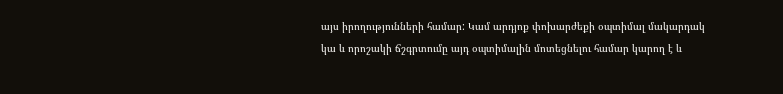այս իրողությունների համար: Կամ արդյոք փոխարժեքի օպտիմալ մակարդակ կա և որոշակի ճշգրտումը այդ օպտիմալին մոտեցնելու համար կարող է և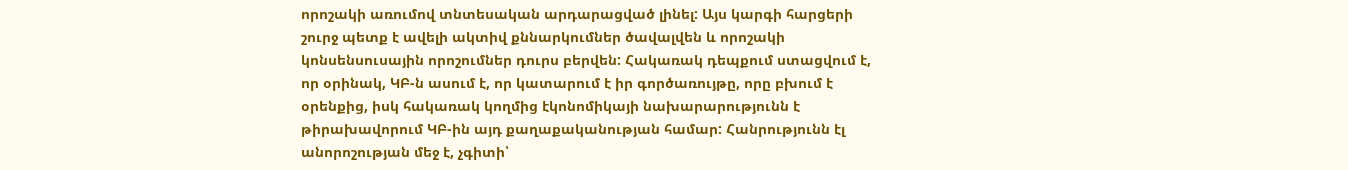որոշակի առումով տնտեսական արդարացված լինել: Այս կարգի հարցերի շուրջ պետք է ավելի ակտիվ քննարկումներ ծավալվեն և որոշակի կոնսենսուսային որոշումներ դուրս բերվեն: Հակառակ դեպքում ստացվում է, որ օրինակ, ԿԲ-ն ասում է, որ կատարում է իր գործառույթը, որը բխում է օրենքից, իսկ հակառակ կողմից էկոնոմիկայի նախարարությունն է թիրախավորում ԿԲ-ին այդ քաղաքականության համար: Հանրությունն էլ անորոշության մեջ է, չգիտի՝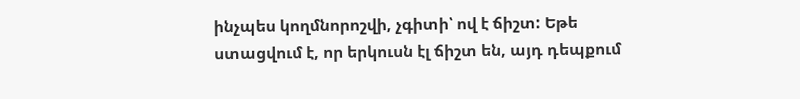ինչպես կողմնորոշվի, չգիտի՝ ով է ճիշտ: Եթե ստացվում է, որ երկուսն էլ ճիշտ են, այդ դեպքում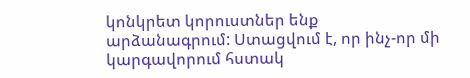կոնկրետ կորուստներ ենք արձանագրում: Ստացվում է, որ ինչ-որ մի կարգավորում հստակ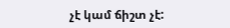չէ կամ ճիշտ չէ: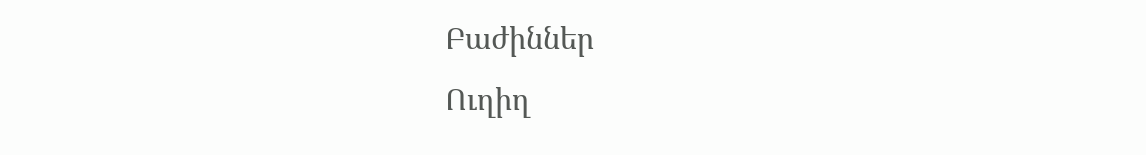Բաժիններ
Ուղիղ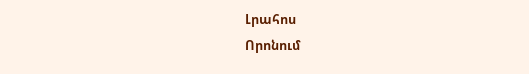Լրահոս
Որոնում